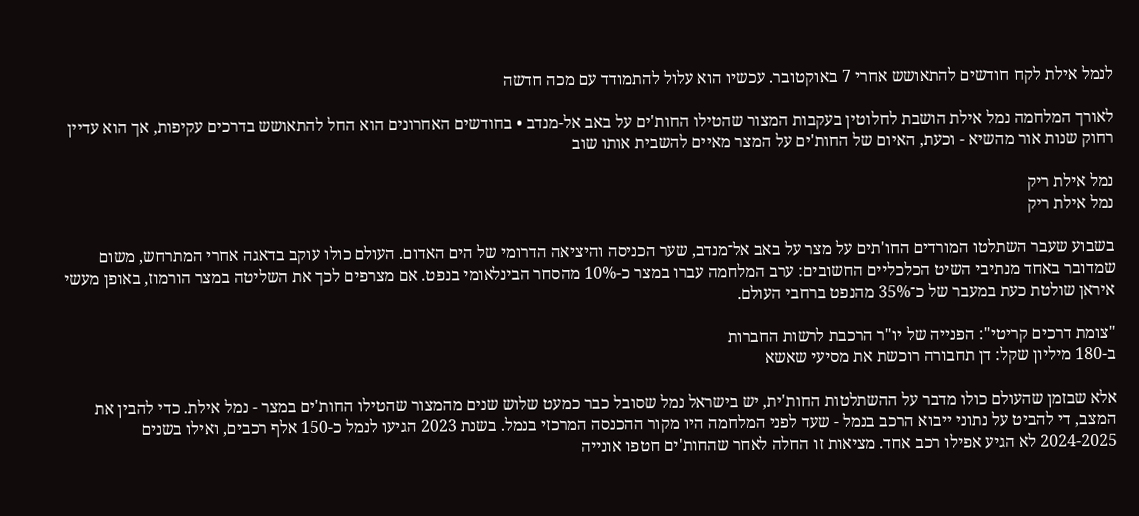לנמל אילת לקח חודשים להתאושש אחרי 7 באוקטובר. עכשיו הוא עלול להתמודד עם מכה חדשה

לאורך המלחמה נמל אילת הושבת לחלוטין בעקבות המצור שהטילו החות'ים על באב אל-מנדב • בחודשים האחרונים הוא החל להתאושש בדרכים עקיפות, אך הוא עדיין רחוק שנות אור מהשיא - וכעת, האיום של החות'ים על המצר מאיים להשבית אותו שוב

נמל אילת ריק
נמל אילת ריק

בשבוע שעבר השתלטו המורדים החו'תים על מצר על באב אל־מנדב, שער הכניסה והיציאה הדרומי של הים האדום. העולם כולו עוקב בדאגה אחרי המתרחש, משום שמדובר באחד מנתיבי השיט הכלכליים החשובים: ערב המלחמה עברו במצר כ-10% מהסחר הבינלאומי בנפט. אם מצרפים לכך את השליטה במצר הורמוז, באופן מעשי איראן שולטת כעת במעבר של כ־35% מהנפט ברחבי העולם.

"צומת דרכים קריטי": הפנייה של יו"ר הרכבת לרשות החברות
ב-180 מיליון שקל: דן תחבורה רוכשת את מסיעי שאשא

אלא שבזמן שהעולם כולו מדבר על ההשתלטות החות'ית, יש בישראל נמל שסובל כבר כמעט שלוש שנים מהמצור שהטילו החות'ים במצר - נמל אילת. כדי להבין את המצב, די להביט על נתוני ייבוא הרכב בנמל - שעד לפני המלחמה היו מקור ההכנסה המרכזי בנמל. בשנת 2023 הגיעו לנמל כ-150 אלף רכבים, ואילו בשנים 2024-2025 לא הגיע אפילו רכב אחד. מציאות זו החלה לאחר שהחות'ים חטפו אונייה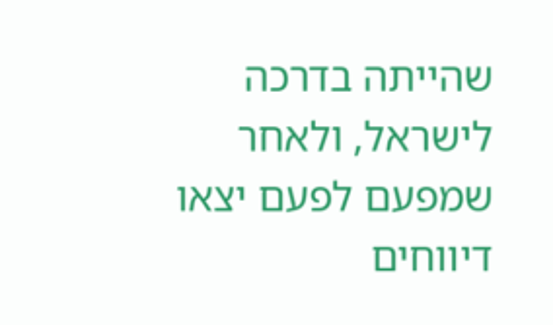שהייתה בדרכה לישראל, ולאחר שמפעם לפעם יצאו דיווחים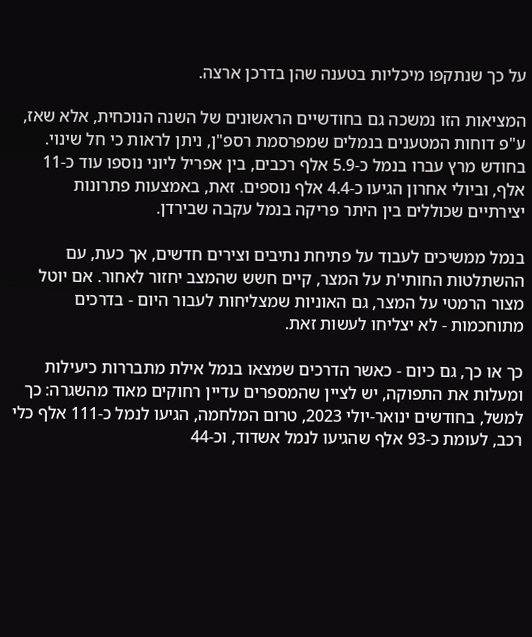על כך שנתקפו מיכליות בטענה שהן בדרכן ארצה.

המציאות הזו נמשכה גם בחודשיים הראשונים של השנה הנוכחית, אלא שאז, ע"פ דוחות המטענים בנמלים שמפרסמת רספ"ן, ניתן לראות כי חל שינוי. בחודש מרץ עברו בנמל כ-5.9 אלף רכבים, בין אפריל ליוני נוספו עוד כ-11 אלף, וביולי אחרון הגיעו כ-4.4 אלף נוספים. זאת, באמצעות פתרונות יצירתיים שכוללים בין היתר פריקה בנמל עקבה שבירדן.

בנמל ממשיכים לעבוד על פתיחת נתיבים וצירים חדשים, אך כעת, עם ההשתלטות החותי'ת על המצר, קיים חשש שהמצב יחזור לאחור. אם יוטל מצור הרמטי על המצר, גם האוניות שמצליחות לעבור היום - בדרכים מתוחכמות - לא יצליחו לעשות זאת.

כך או כך, גם כיום - כאשר הדרכים שמצאו בנמל אילת מתבררות כיעילות ומעלות את התפוקה, יש לציין שהמספרים עדיין רחוקים מאוד מהשגרה: כך למשל, בחודשים ינואר-יולי 2023, טרום המלחמה, הגיעו לנמל כ-111 אלף כלי רכב, לעומת כ-93 אלף שהגיעו לנמל אשדוד, וכ-44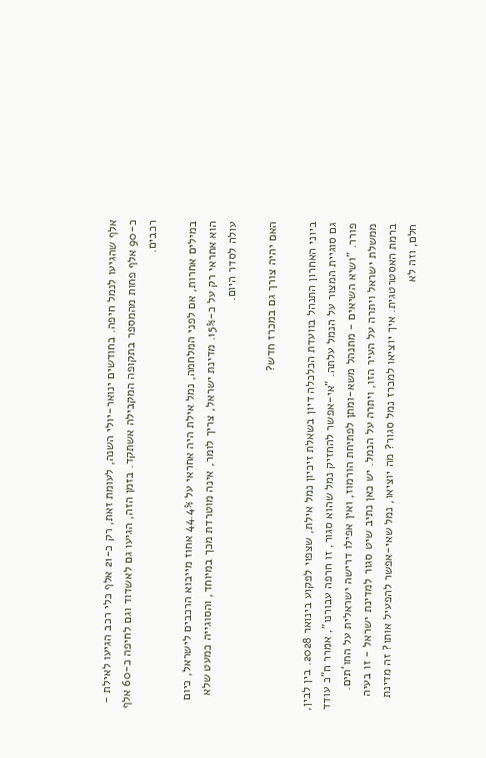אלף שהגיעו לנמל חיפה. בחודשים ינואר-יולי השנה, לעומת זאת, רק כ-21 אלף כלי רכב הגיעו לאילת - כ-90 אלף פחות מהמספר בתקופה המקבילה אשתקד. בזמן הזה, הגיעו גם לאשדוד וגם לחיפה כ-60 אלף רכבים.

במילים אחרות, אם לפני המלחמה, נמל אילת היה אחראי על 44.4% אחוז מייבוא הרכבים לישראל, כיום הוא אחראי רק על כ-15%. מדינת ישראל, צריך לומר, אינה מוטרדת מכך במיוחד, והסוגייה כמעט שלא עולה לסדר היום.

האם יהיה צורך גם במכרז חדש?

ביוני האחרון התנהל בוועדת הכלכלה דיון בשאלת זיכיון נמל אילת, שצפוי לפקוע בינואר 2028. בין לבין, גם סוגיית המצור על הנמל עלתה. "אי-אפשר להחזיק נמל שהוא סגור, זו חרפה עבורנו", אמרר ח"כ עודד פורר. "ושיא השיאים - מתנהל משא-ומתן לפתיחת הורמוז, ואין אפילו דרישה ישראלית על החו'תים. ממשלת ישראל ויתרה על העיר הזו, ויתרה על הנמל. יש כאן נתיב שיט סגור למדינת ישראל - זו בעיה ברמת האסטרטגית. איך יוציאו למכרז נמל סגור? מה יוציאו, נמל שאי-אפשר להפעיל אותו? זה מדינת חלם, וזה לא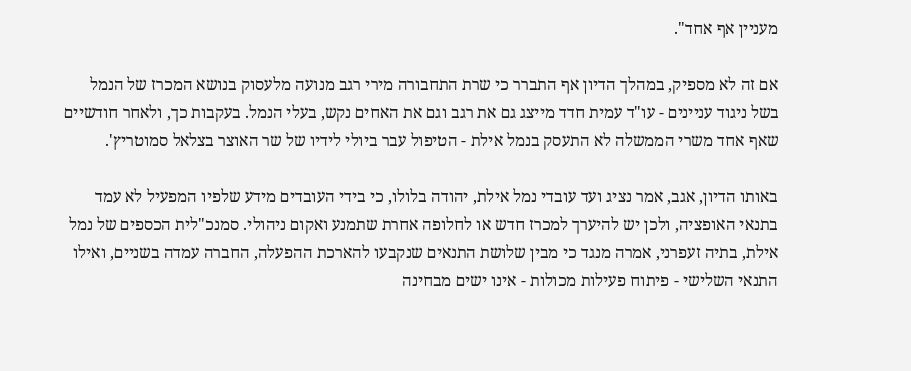מעניין אף אחד".

אם זה לא מספיק, במהלך הדיון אף התברר כי שרת התחבורה מירי רגב מנועה מלעסוק בנושא המכרז של הנמל בשל ניגוד עניינים - עו"ד עמית חדד מייצג גם את רגב וגם את האחים נקש, בעלי הנמל. בעקבות כך, ולאחר חודשיים שאף אחד משרי הממשלה לא התעסק בנמל אילת - הטיפול עבר ביולי לידיו של שר האוצר בצלאל סמוטריץ'.

באותו הדיון, אגב, אמר נציג ועד עובדי נמל אילת, יהודה בלולו, כי בידי העובדים מידע שלפיו המפעיל לא עמד בתנאי האופציה, ולכן יש להיערך למכרז חדש או לחלופה אחרת שתמנע ואקום ניהולי. סמנכ"לית הכספים של נמל אילת, בתיה זעפרני, אמרה מנגד כי מבין שלושת התנאים שנקבעו להארכת ההפעלה, החברה עמדה בשניים, ואילו התנאי השלישי - פיתוח פעילות מכולות - אינו ישים מבחינה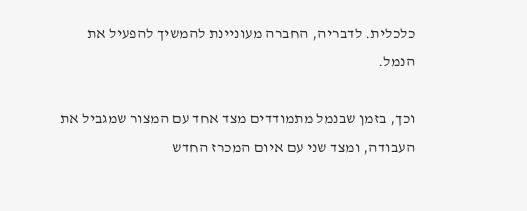כלכלית. לדבריה, החברה מעוניינת להמשיך להפעיל את הנמל.

וכך, בזמן שבנמל מתמודדים מצד אחד עם המצור שמגביל את העבודה, ומצד שני עם איום המכרז החדש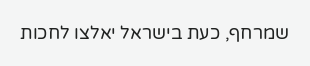שמרחף, כעת בישראל יאלצו לחכות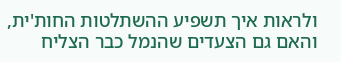ולראות איך תשפיע ההשתלטות החות'ית, והאם גם הצעדים שהנמל כבר הצליח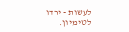לעשות - ירדו לטימיון.